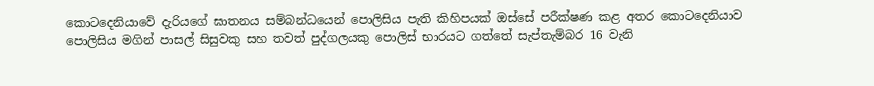කොටදෙනියාවේ දැරියගේ ඝාතනය සම්බන්ධයෙන් පොලිසිය පැති කිහිපයක් ඔස්සේ පරීක්ෂණ කළ අතර කොටදෙනියාව පොලිසිය මගින් පාසල් සිසුවකු සහ තවත් පුද්ගලයකු පොලිස් භාරයට ගත්තේ සැප්තැම්බර 16 වැනි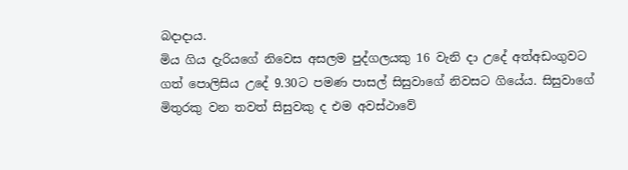බදාදාය.
මිය ගිය දැරියගේ නිවෙස අසලම පුද්ගලයකු 16 වැනි දා උදේ අත්අඩංගුවට ගත් පොලිසිය උදේ 9.30ට පමණ පාසල් සිසුවාගේ නිවසට ගියේය. සිසුවාගේ මිතුරකු වන තවත් සිසුවකු ද එම අවස්ථාවේ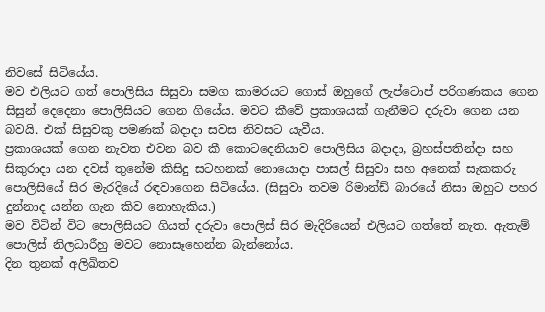නිවසේ සිටියේය.
මව එලියට ගත් පොලිසිය සිසුවා සමග කාමරයට ගොස් ඔහුගේ ලැප්ටොප් පරිගණකය ගෙන සිසුන් දෙදෙනා පොලිසියට ගෙන ගියේය. මවට කීවේ ප්‍රකාශයක් ගැනීමට දරුවා ගෙන යන බවයි. එක් සිසුවකු පමණක් බදාදා සවස නිවසට යැවීය.
ප්‍රකාශයක් ගෙන නැවත එවන බව කී කොටදෙනියාව පොලිසිය බදාදා, බ්‍රහස්පතින්දා සහ සිකුරාදා යන දවස් තුනේම කිසිදු සටහනක් නොයොදා පාසල් සිසුවා සහ අනෙක් සැකකරු පොලිසියේ සිර මැරදියේ රඳවාගෙන සිටියේය. (සිසුවා තවම රිමාන්ඩ් බාරයේ නිසා ඔහුට පහර දුන්නාද යන්න ගැන කිව නොහැකිය.)
මව විටින් විට පොලිසියට ගියත් දරුවා පොලිස් සිර මැදිරියෙන් එලියට ගත්තේ නැත. ඇතැම් පොලිස් නිලධාරීහු මවට නොසෑහෙන්න බැන්නෝය.
දින තුනක් අලිඛිතව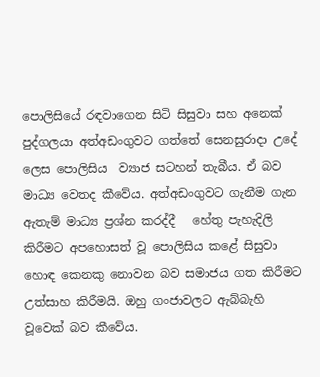පොලිසියේ රඳවාගෙන සිටි සිසුවා සහ අනෙක් පුද්ගලයා අත්අඩංගුවට ගත්තේ සෙනසුරාදා උදේ ලෙස පොලිසිය  ව්‍යාජ සටහන් තැබීය. ඒ බව මාධ්‍ය වෙතද කීවේය. අත්අඩංගුවට ගැනීම ගැන ඇතැම් මාධ්‍ය ප්‍රශ්න කරද්දී   හේතු පැහැදිලි කිරීමට අපහොසත් වූ පොලිසිය කළේ සිසුවා හොඳ කෙනකු නොවන බව සමාජය ගත කිරීමට උත්සාහ කිරීමයි. ඔහු ගංජාවලට ඇබ්බැහි වූවෙක් බව කීවේය.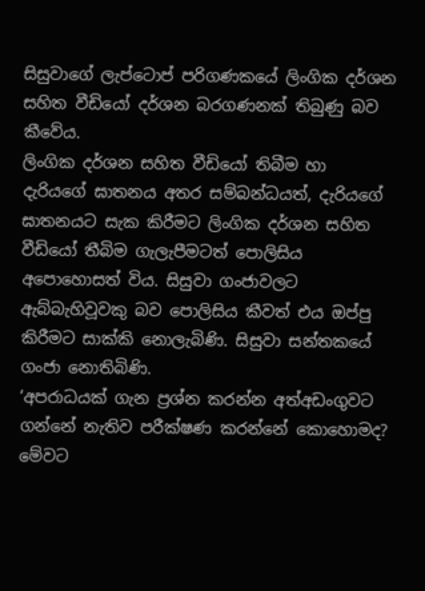සිසුවාගේ ලැප්ටොප් පරිගණකයේ ලිංගික දර්ශන සහිත වීඩියෝ දර්ශන බරගණනක් තිබුණු බව කීවේය.
ලිංගික දර්ශන සහිත වීඩියෝ තිබීම හා දැරියගේ ඝාතනය අතර සම්බන්ධයත්, දැරියගේ ඝාතනයට සැක කිරීමට ලිංගික දර්ශන සහිත වීඩියෝ තීබිම ගැලැපීමටත් පොලිසිය අපොහොසත් විය. සිසුවා ගංජාවලට ඇබ්බැහිවූවකු බව පොලිසිය කීවත් එය ඔප්පු කිරීමට සාක්කි නොලැබිණි. සිසුවා සන්තකයේ ගංජා නොතිබිණි.
‘අපරාධයක් ගැන ප්‍රශ්න කරන්න අත්අඩංගුවට ගන්නේ නැතිව පරීක්ෂණ කරන්නේ කොහොමද? මේවට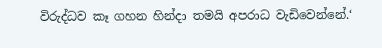විරුද්ධව කෑ ගහන හින්දා තමයි අපරාධ වැඩිවෙන්නේ.‘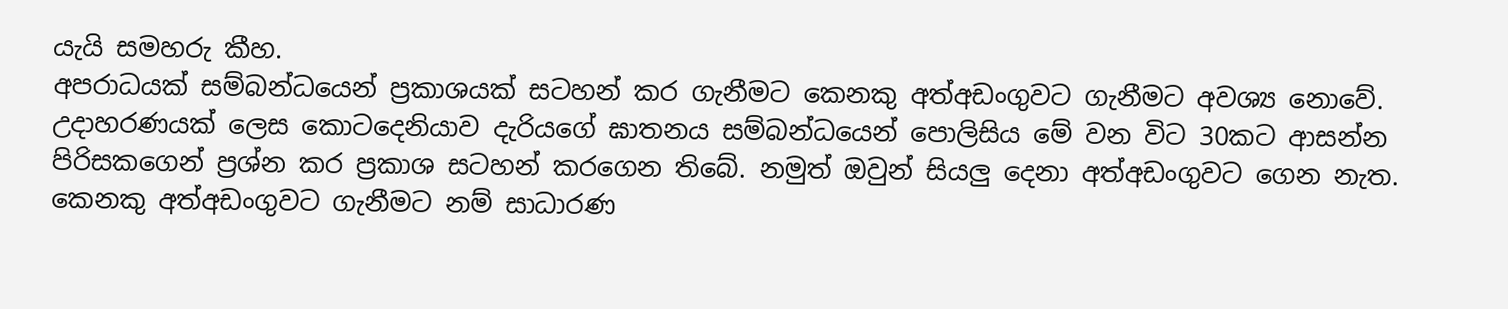යැයි සමහරු කීහ.
අපරාධයක් සම්බන්ධයෙන් ප්‍රකාශයක් සටහන් කර ගැනීමට කෙනකු අත්අඩංගුවට ගැනීමට අවශ්‍ය නොවේ. උදාහරණයක් ලෙස කොටදෙනියාව දැරියගේ ඝාතනය සම්බන්ධයෙන් පොලිසිය මේ වන විට 30කට ආසන්න පිරිසකගෙන් ප්‍රශ්න කර ප්‍රකාශ සටහන් කරගෙන තිබේ. නමුත් ඔවුන් සියලු දෙනා අත්අඩංගුවට ගෙන නැත.
කෙනකු අත්අඩංගුවට ගැනීමට නම් සාධාරණ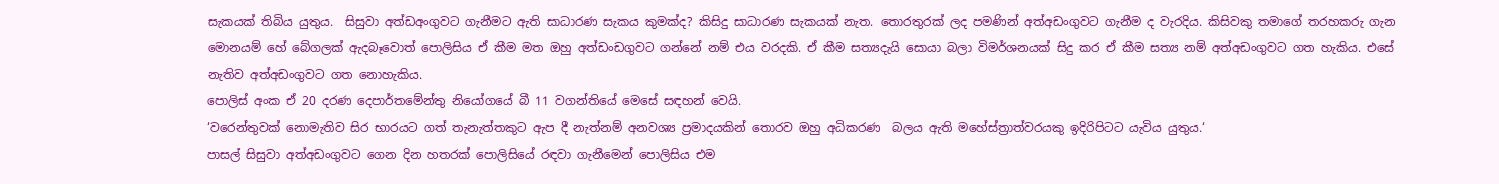සැකයක් තිබිය යුතුය.  සිසුවා අත්ඩඅංගුවට ගැනීමට ඇති සාධාරණ සැකය කුමක්ද? කිසිදු සාධාරණ සැකයක් නැත. තොරතුරක් ලද පමණින් අත්අඩංගුවට ගැනීම ද වැරදිය. කිසිවකු තමාගේ තරහකරු ගැන මොනයම් හේ බේගලක් ඇදබෑවොත් පොලිසිය ඒ කීම මත ඔහු අත්ඩංඩගුවට ගන්නේ නම් එය වරදකි. ඒ කීම සත්‍යදැයි සොයා බලා විමර්ශනයක් සිදු කර ඒ කීම සත්‍ය නම් අත්අඩංගුවට ගත හැකිය. එසේ නැතිව අත්අඩංගුවට ගත නොහැකිය.
පොලිස් අංක ඒ 20 දරණ දෙපාර්තමේන්තු නියෝගයේ බී 11 වගන්තියේ මෙසේ සඳහන් වෙයි.
‘වරෙන්තුවක් නොමැතිව සිර භාරයට ගත් තැනැත්තකුට ඇප දී නැත්නම් අනවශ්‍ය ප්‍රමාදයකින් තොරව ඔහු අධිකරණ  බලය ඇති මහේස්ත්‍රාත්වරයකු ඉදිරිපිටට යැවිය යුතුය.‘
පාසල් සිසුවා අත්අඩංගුවට ගෙන දින හතරක් පොලිසියේ රඳවා ගැනීමෙන් පොලිසිය එම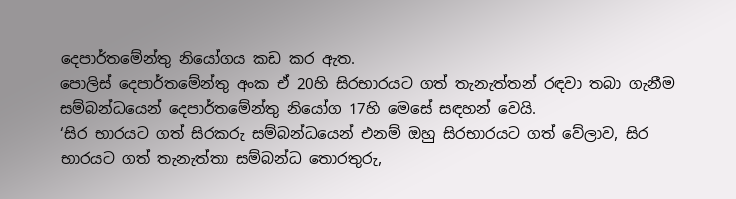දෙපාර්තමේන්තු නියෝගය කඩ කර ඇත.
පොලිස් දෙපාර්තමේන්තු අංක ඒ 20හි සිරභාරයට ගත් තැනැත්තන් රඳවා තබා ගැනීම සම්බන්ධයෙන් දෙපාර්තමේන්තු නියෝග 17හි මෙසේ සඳහන් වෙයි.
‘සිර භාරයට ගත් සිරකරු සම්බන්ධයෙන් එනම් ඔහු සිරභාරයට ගත් වේලාව, සිර භාරයට ගත් තැනැත්තා සම්බන්ධ තොරතුරු,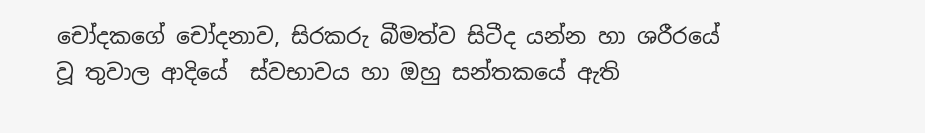චෝදකගේ චෝදනාව, සිරකරු බීමත්ව සිටීද යන්න හා ශරීරයේ වූ තුවාල ආදියේ  ස්වභාවය හා ඔහු සන්තකයේ ඇති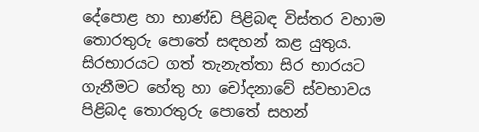දේපොළ හා භාණ්ඩ පිළිබඳ විස්තර වහාම තොරතුරු පොතේ සඳහන් කළ යුතුය. සිරභාරයට ගත් තැනැත්තා සිර භාරයට ගැනීමට හේතු හා චෝදනාවේ ස්වභාවය පිළිබද තොරතුරු පොතේ සහන්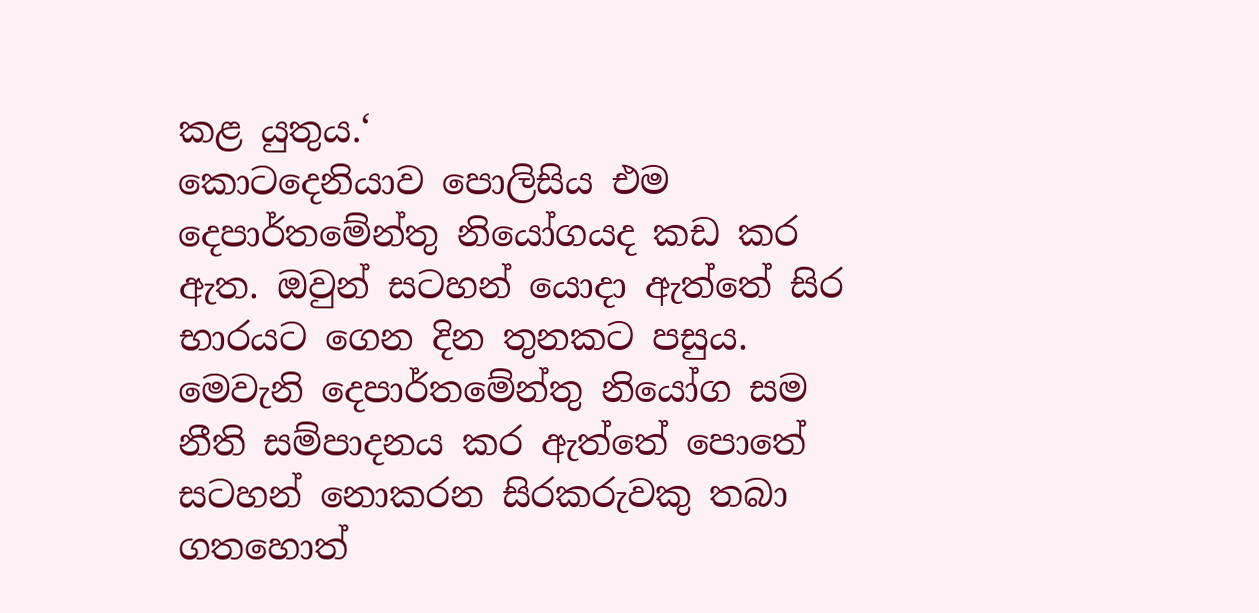කළ යුතුය.‘
කොටදෙනියාව පොලිසිය එම දෙපාර්තමේන්තු නියෝගයද කඩ කර ඇත. ඔවුන් සටහන් යොදා ඇත්තේ සිර භාරයට ගෙන දින තුනකට පසුය.
මෙවැනි දෙපාර්තමේන්තු නියෝග සම නීති සම්පාදනය කර ඇත්තේ පොතේ සටහන් නොකරන සිරකරුවකු තබා ගතහොත්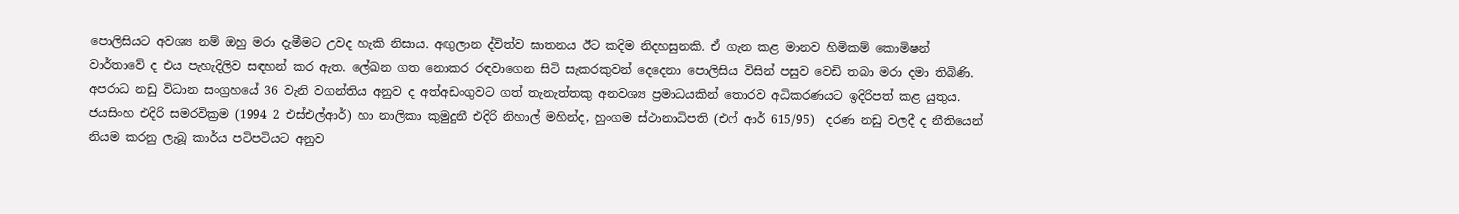පොලිසියට අවශ්‍ය නම් ඔහු මරා දැමීමට උවද හැකි නිසාය. අඟුලාන ද්විත්ව ඝාතනය ඊට කදිම නිදහසුනකි. ඒ ගැන කළ මානව හිමිකම් කොමිෂන් වාර්තාවේ ද එය පැහැදිලිව සඳහන් කර ඇත. ලේඛන ගත නොකර රඳවාගෙන සිටි සැකරකුවන් දෙදෙනා පොලිසිය විසින් පසුව වෙඩි තබා මරා දමා තිබිණි.
අපරාධ නඩු විධාන සංග්‍රහයේ 36 වැනි වගන්තිය අනුව ද අත්අඩංගුවට ගත් තැනැත්තකු අනවශ්‍ය ප්‍රමාධයකින් තොරව අධිකරණයට ඉදිරිපත් කළ යුතුය.
ජයසිංහ එදිරි සමරවික්‍රම (1994 2 එස්එල්ආර්) හා නාලිකා කුමුදුනී එදිරි නිහාල් මහින්ද, හුංගම ස්ථානාධිපති (එෆ් ආර් 615/95)  දරණ නඩු වලදී ද නීතියෙන් නියම කරනු ලැබූ කාර්ය පටිපටියට අනුව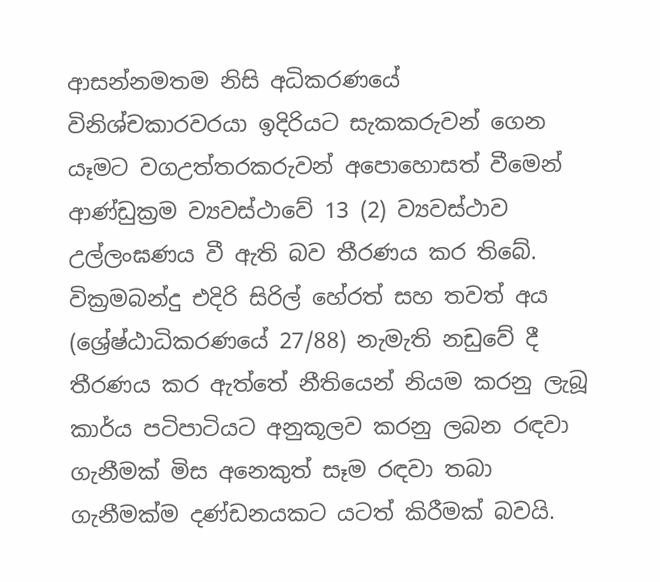ආසන්නමතම නිසි අධිකරණයේ විනිශ්චකාරවරයා ඉදිරියට සැකකරුවන් ගෙන යෑමට වගඋත්තරකරුවන් අපොහොසත් වීමෙන් ආණ්ඩුක්‍රම ව්‍යවස්ථාවේ 13 (2) ව්‍යවස්ථාව උල්ලංඝණය වී ඇති බව තීරණය කර තිබේ.
වික්‍රමබන්දු එදිරි සිරිල් හේරත් සහ තවත් අය (ශ්‍රේෂ්ඨාධිකරණයේ 27/88) නැමැති නඩුවේ දී තීරණය කර ඇත්තේ නීතියෙන් නියම කරනු ලැබූ කාර්ය පටිපාටියට අනුකූලව කරනු ලබන රඳවා ගැනීමක් මිස අනෙකුත් සෑම රඳවා තබා ගැනීමක්ම දණ්ඩනයකට යටත් කිරීමක් බවයි.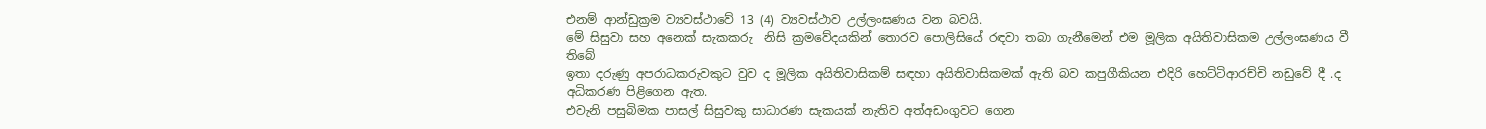එනම් ආන්ඩුක්‍රම ව්‍යවස්ථාවේ 13 (4) ව්‍යවස්ථාව උල්ලංඝණය වන බවයි.
මේ සිසුවා සහ අනෙක් සැකකරු  නිසි ක්‍රමවේදයකින් තොරව පොලිසියේ රඳවා තබා ගැනීමෙන් එම මූලික අයිතිවාසිකම උල්ලංඝණය වී තිබේ
ඉතා දරුණු අපරාධකරුවකුට වුව ද මූලික අයිතිවාසිකම් සඳහා අයිතිවාසිකමක් ඇති බව කපුගීකියන එදිරි හෙට්ටිආරච්චි නඩුවේ දී .ද අධිකරණ පිළිගෙන ඇත.
එවැනි පසුබිමක පාසල් සිසුවකු සාධාරණ සැකයක් නැතිව අත්අඩංගුවට ගෙන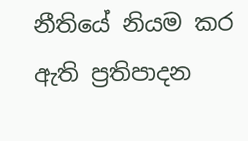නීතියේ නියම කර ඇති ප්‍රතිපාදන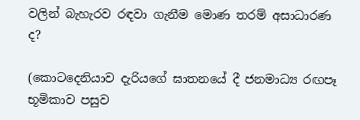වලින් බැහැරව රඳවා ගැනීම මොණ තරම් අසාධාරණ ද?

(කොටදෙනියාව දැරියගේ ඝාතනයේ දී ජනමාධ්‍ය රඟපෑ භූමිකාව පසුව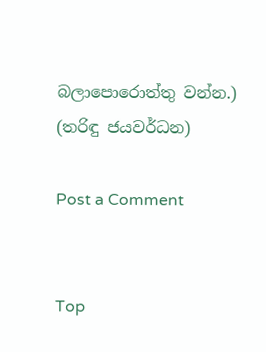බලාපොරොත්තු වන්න.)
(තරිඳු ජයවර්ධන)

Post a Comment


Top